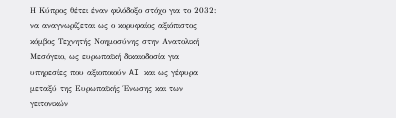Η Κύπρος θέτει έναν φιλόδοξο στόχο για το 2032: να αναγνωρίζεται ως ο κορυφαίος αξιόπιστος κόμβος Τεχνητής Νοημοσύνης στην Ανατολική Μεσόγειο, ως ευρωπαϊκή δικαιοδοσία για υπηρεσίες που αξιοποιούν AI και ως γέφυρα μεταξύ της Ευρωπαϊκής Ένωσης και των γειτονικών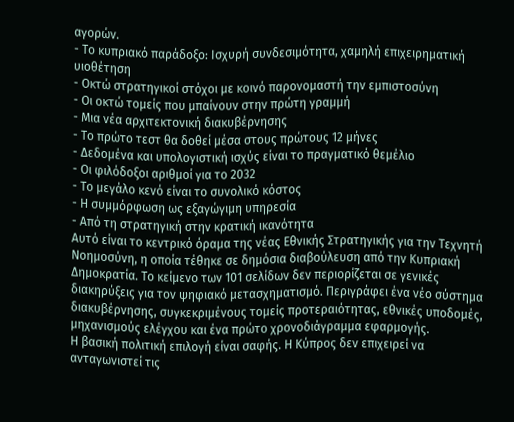αγορών.
- Το κυπριακό παράδοξο: Ισχυρή συνδεσιμότητα, χαμηλή επιχειρηματική υιοθέτηση
- Οκτώ στρατηγικοί στόχοι με κοινό παρονομαστή την εμπιστοσύνη
- Οι οκτώ τομείς που μπαίνουν στην πρώτη γραμμή
- Μια νέα αρχιτεκτονική διακυβέρνησης
- Το πρώτο τεστ θα δοθεί μέσα στους πρώτους 12 μήνες
- Δεδομένα και υπολογιστική ισχύς είναι το πραγματικό θεμέλιο
- Οι φιλόδοξοι αριθμοί για το 2032
- Το μεγάλο κενό είναι το συνολικό κόστος
- Η συμμόρφωση ως εξαγώγιμη υπηρεσία
- Από τη στρατηγική στην κρατική ικανότητα
Αυτό είναι το κεντρικό όραμα της νέας Εθνικής Στρατηγικής για την Τεχνητή Νοημοσύνη, η οποία τέθηκε σε δημόσια διαβούλευση από την Κυπριακή Δημοκρατία. Το κείμενο των 101 σελίδων δεν περιορίζεται σε γενικές διακηρύξεις για τον ψηφιακό μετασχηματισμό. Περιγράφει ένα νέο σύστημα διακυβέρνησης, συγκεκριμένους τομείς προτεραιότητας, εθνικές υποδομές, μηχανισμούς ελέγχου και ένα πρώτο χρονοδιάγραμμα εφαρμογής.
Η βασική πολιτική επιλογή είναι σαφής. Η Κύπρος δεν επιχειρεί να ανταγωνιστεί τις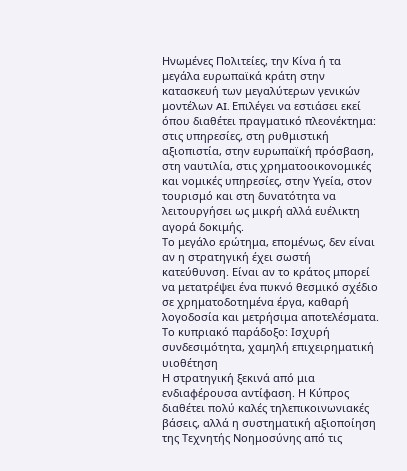Ηνωμένες Πολιτείες, την Κίνα ή τα μεγάλα ευρωπαϊκά κράτη στην κατασκευή των μεγαλύτερων γενικών μοντέλων AI. Επιλέγει να εστιάσει εκεί όπου διαθέτει πραγματικό πλεονέκτημα: στις υπηρεσίες, στη ρυθμιστική αξιοπιστία, στην ευρωπαϊκή πρόσβαση, στη ναυτιλία, στις χρηματοοικονομικές και νομικές υπηρεσίες, στην Υγεία, στον τουρισμό και στη δυνατότητα να λειτουργήσει ως μικρή αλλά ευέλικτη αγορά δοκιμής.
Το μεγάλο ερώτημα, επομένως, δεν είναι αν η στρατηγική έχει σωστή κατεύθυνση. Είναι αν το κράτος μπορεί να μετατρέψει ένα πυκνό θεσμικό σχέδιο σε χρηματοδοτημένα έργα, καθαρή λογοδοσία και μετρήσιμα αποτελέσματα.
Το κυπριακό παράδοξο: Ισχυρή συνδεσιμότητα, χαμηλή επιχειρηματική υιοθέτηση
Η στρατηγική ξεκινά από μια ενδιαφέρουσα αντίφαση. Η Κύπρος διαθέτει πολύ καλές τηλεπικοινωνιακές βάσεις, αλλά η συστηματική αξιοποίηση της Τεχνητής Νοημοσύνης από τις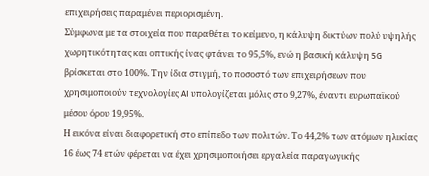επιχειρήσεις παραμένει περιορισμένη.
Σύμφωνα με τα στοιχεία που παραθέτει το κείμενο, η κάλυψη δικτύων πολύ υψηλής χωρητικότητας και οπτικής ίνας φτάνει το 95,5%, ενώ η βασική κάλυψη 5G βρίσκεται στο 100%. Την ίδια στιγμή, το ποσοστό των επιχειρήσεων που χρησιμοποιούν τεχνολογίες AI υπολογίζεται μόλις στο 9,27%, έναντι ευρωπαϊκού μέσου όρου 19,95%.
Η εικόνα είναι διαφορετική στο επίπεδο των πολιτών. Το 44,2% των ατόμων ηλικίας 16 έως 74 ετών φέρεται να έχει χρησιμοποιήσει εργαλεία παραγωγικής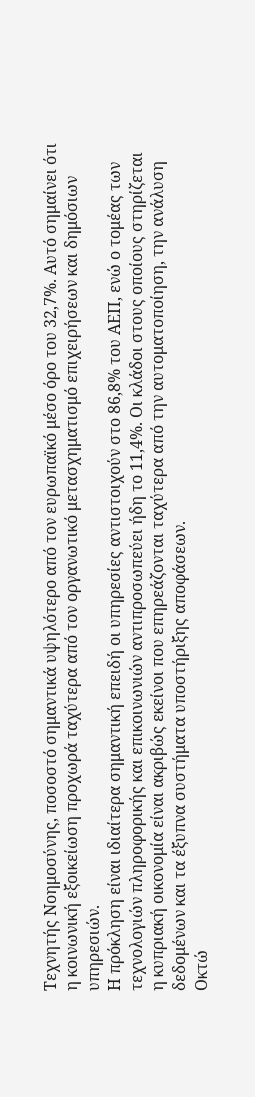Τεχνητής Νοημοσύνης, ποσοστό σημαντικά υψηλότερο από τον ευρωπαϊκό μέσο όρο του 32,7%. Αυτό σημαίνει ότι η κοινωνική εξοικείωση προχωρά ταχύτερα από τον οργανωτικό μετασχηματισμό επιχειρήσεων και δημόσιων υπηρεσιών.
Η πρόκληση είναι ιδιαίτερα σημαντική επειδή οι υπηρεσίες αντιστοιχούν στο 86,8% του ΑΕΠ, ενώ ο τομέας των τεχνολογιών πληροφορικής και επικοινωνιών αντιπροσωπεύει ήδη το 11,4%. Οι κλάδοι στους οποίους στηρίζεται η κυπριακή οικονομία είναι ακριβώς εκείνοι που επηρεάζονται ταχύτερα από την αυτοματοποίηση, την ανάλυση δεδομένων και τα έξυπνα συστήματα υποστήριξης αποφάσεων.
Οκτώ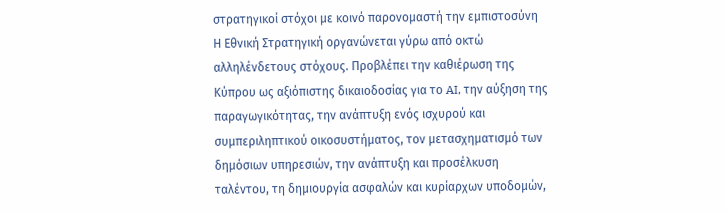στρατηγικοί στόχοι με κοινό παρονομαστή την εμπιστοσύνη
Η Εθνική Στρατηγική οργανώνεται γύρω από οκτώ αλληλένδετους στόχους. Προβλέπει την καθιέρωση της Κύπρου ως αξιόπιστης δικαιοδοσίας για το AI, την αύξηση της παραγωγικότητας, την ανάπτυξη ενός ισχυρού και συμπεριληπτικού οικοσυστήματος, τον μετασχηματισμό των δημόσιων υπηρεσιών, την ανάπτυξη και προσέλκυση ταλέντου, τη δημιουργία ασφαλών και κυρίαρχων υποδομών,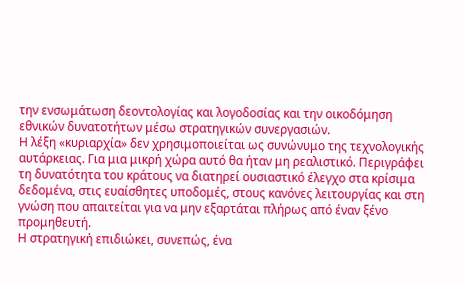την ενσωμάτωση δεοντολογίας και λογοδοσίας και την οικοδόμηση εθνικών δυνατοτήτων μέσω στρατηγικών συνεργασιών.
Η λέξη «κυριαρχία» δεν χρησιμοποιείται ως συνώνυμο της τεχνολογικής αυτάρκειας. Για μια μικρή χώρα αυτό θα ήταν μη ρεαλιστικό. Περιγράφει τη δυνατότητα του κράτους να διατηρεί ουσιαστικό έλεγχο στα κρίσιμα δεδομένα, στις ευαίσθητες υποδομές, στους κανόνες λειτουργίας και στη γνώση που απαιτείται για να μην εξαρτάται πλήρως από έναν ξένο προμηθευτή.
Η στρατηγική επιδιώκει, συνεπώς, ένα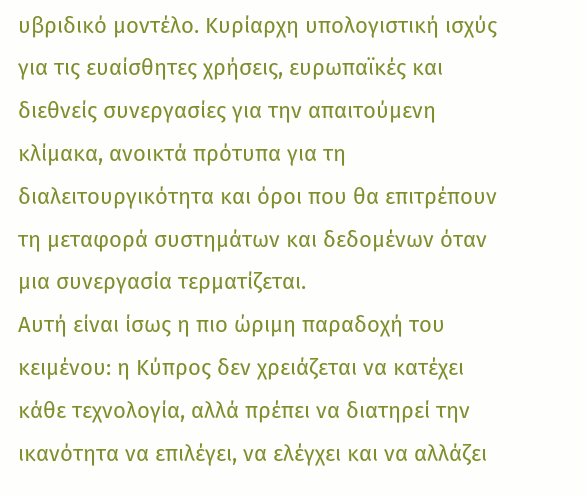υβριδικό μοντέλο. Κυρίαρχη υπολογιστική ισχύς για τις ευαίσθητες χρήσεις, ευρωπαϊκές και διεθνείς συνεργασίες για την απαιτούμενη κλίμακα, ανοικτά πρότυπα για τη διαλειτουργικότητα και όροι που θα επιτρέπουν τη μεταφορά συστημάτων και δεδομένων όταν μια συνεργασία τερματίζεται.
Αυτή είναι ίσως η πιο ώριμη παραδοχή του κειμένου: η Κύπρος δεν χρειάζεται να κατέχει κάθε τεχνολογία, αλλά πρέπει να διατηρεί την ικανότητα να επιλέγει, να ελέγχει και να αλλάζει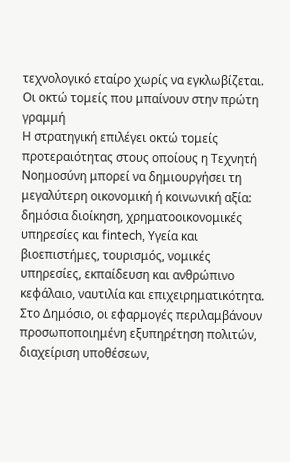τεχνολογικό εταίρο χωρίς να εγκλωβίζεται.
Οι οκτώ τομείς που μπαίνουν στην πρώτη γραμμή
Η στρατηγική επιλέγει οκτώ τομείς προτεραιότητας στους οποίους η Τεχνητή Νοημοσύνη μπορεί να δημιουργήσει τη μεγαλύτερη οικονομική ή κοινωνική αξία: δημόσια διοίκηση, χρηματοοικονομικές υπηρεσίες και fintech, Υγεία και βιοεπιστήμες, τουρισμός, νομικές υπηρεσίες, εκπαίδευση και ανθρώπινο κεφάλαιο, ναυτιλία και επιχειρηματικότητα.
Στο Δημόσιο, οι εφαρμογές περιλαμβάνουν προσωποποιημένη εξυπηρέτηση πολιτών, διαχείριση υποθέσεων,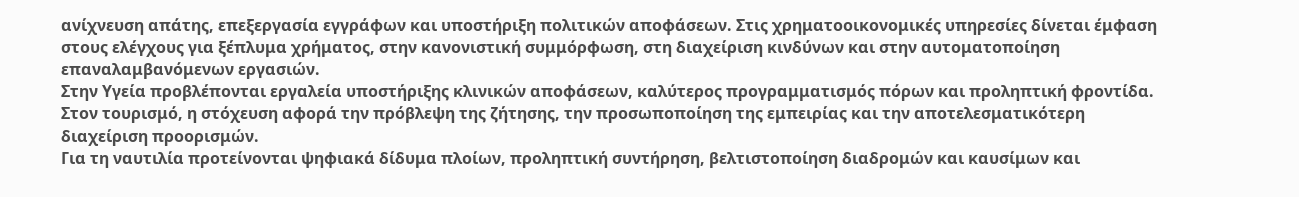ανίχνευση απάτης, επεξεργασία εγγράφων και υποστήριξη πολιτικών αποφάσεων. Στις χρηματοοικονομικές υπηρεσίες δίνεται έμφαση στους ελέγχους για ξέπλυμα χρήματος, στην κανονιστική συμμόρφωση, στη διαχείριση κινδύνων και στην αυτοματοποίηση επαναλαμβανόμενων εργασιών.
Στην Υγεία προβλέπονται εργαλεία υποστήριξης κλινικών αποφάσεων, καλύτερος προγραμματισμός πόρων και προληπτική φροντίδα. Στον τουρισμό, η στόχευση αφορά την πρόβλεψη της ζήτησης, την προσωποποίηση της εμπειρίας και την αποτελεσματικότερη διαχείριση προορισμών.
Για τη ναυτιλία προτείνονται ψηφιακά δίδυμα πλοίων, προληπτική συντήρηση, βελτιστοποίηση διαδρομών και καυσίμων και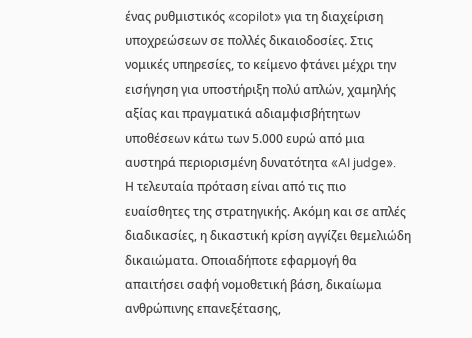ένας ρυθμιστικός «copilot» για τη διαχείριση υποχρεώσεων σε πολλές δικαιοδοσίες. Στις νομικές υπηρεσίες, το κείμενο φτάνει μέχρι την εισήγηση για υποστήριξη πολύ απλών, χαμηλής αξίας και πραγματικά αδιαμφισβήτητων υποθέσεων κάτω των 5.000 ευρώ από μια αυστηρά περιορισμένη δυνατότητα «AI judge».
Η τελευταία πρόταση είναι από τις πιο ευαίσθητες της στρατηγικής. Ακόμη και σε απλές διαδικασίες, η δικαστική κρίση αγγίζει θεμελιώδη δικαιώματα. Οποιαδήποτε εφαρμογή θα απαιτήσει σαφή νομοθετική βάση, δικαίωμα ανθρώπινης επανεξέτασης,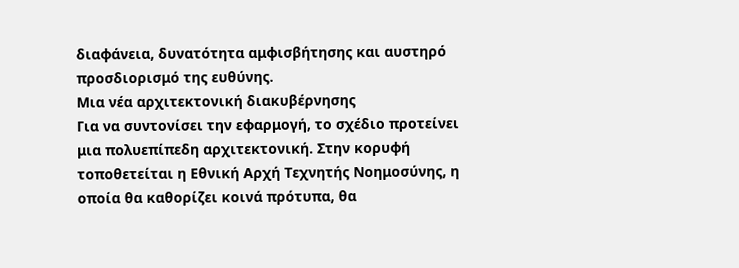διαφάνεια, δυνατότητα αμφισβήτησης και αυστηρό προσδιορισμό της ευθύνης.
Μια νέα αρχιτεκτονική διακυβέρνησης
Για να συντονίσει την εφαρμογή, το σχέδιο προτείνει μια πολυεπίπεδη αρχιτεκτονική. Στην κορυφή τοποθετείται η Εθνική Αρχή Τεχνητής Νοημοσύνης, η οποία θα καθορίζει κοινά πρότυπα, θα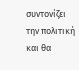συντονίζει την πολιτική και θα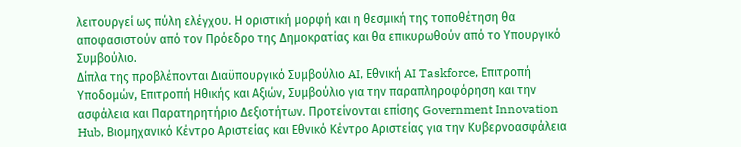λειτουργεί ως πύλη ελέγχου. Η οριστική μορφή και η θεσμική της τοποθέτηση θα αποφασιστούν από τον Πρόεδρο της Δημοκρατίας και θα επικυρωθούν από το Υπουργικό Συμβούλιο.
Δίπλα της προβλέπονται Διαϋπουργικό Συμβούλιο AI, Εθνική AI Taskforce, Επιτροπή Υποδομών, Επιτροπή Ηθικής και Αξιών, Συμβούλιο για την παραπληροφόρηση και την ασφάλεια και Παρατηρητήριο Δεξιοτήτων. Προτείνονται επίσης Government Innovation Hub, Βιομηχανικό Κέντρο Αριστείας και Εθνικό Κέντρο Αριστείας για την Κυβερνοασφάλεια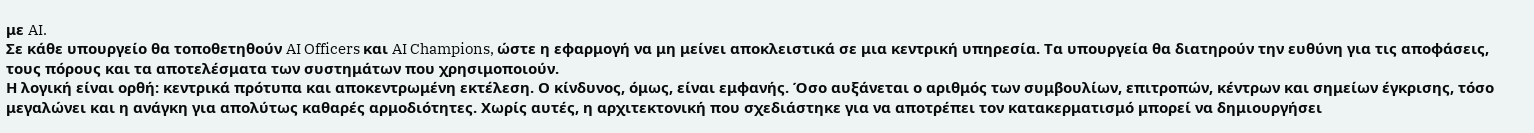με AI.
Σε κάθε υπουργείο θα τοποθετηθούν AI Officers και AI Champions, ώστε η εφαρμογή να μη μείνει αποκλειστικά σε μια κεντρική υπηρεσία. Τα υπουργεία θα διατηρούν την ευθύνη για τις αποφάσεις, τους πόρους και τα αποτελέσματα των συστημάτων που χρησιμοποιούν.
Η λογική είναι ορθή: κεντρικά πρότυπα και αποκεντρωμένη εκτέλεση. Ο κίνδυνος, όμως, είναι εμφανής. Όσο αυξάνεται ο αριθμός των συμβουλίων, επιτροπών, κέντρων και σημείων έγκρισης, τόσο μεγαλώνει και η ανάγκη για απολύτως καθαρές αρμοδιότητες. Χωρίς αυτές, η αρχιτεκτονική που σχεδιάστηκε για να αποτρέπει τον κατακερματισμό μπορεί να δημιουργήσει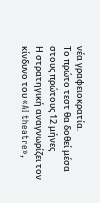νέα γραφειοκρατία.
Το πρώτο τεστ θα δοθεί μέσα στους πρώτους 12 μήνες
Η στρατηγική αναγνωρίζει τον κίνδυνο του «AI theatre»,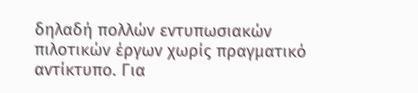δηλαδή πολλών εντυπωσιακών πιλοτικών έργων χωρίς πραγματικό αντίκτυπο. Για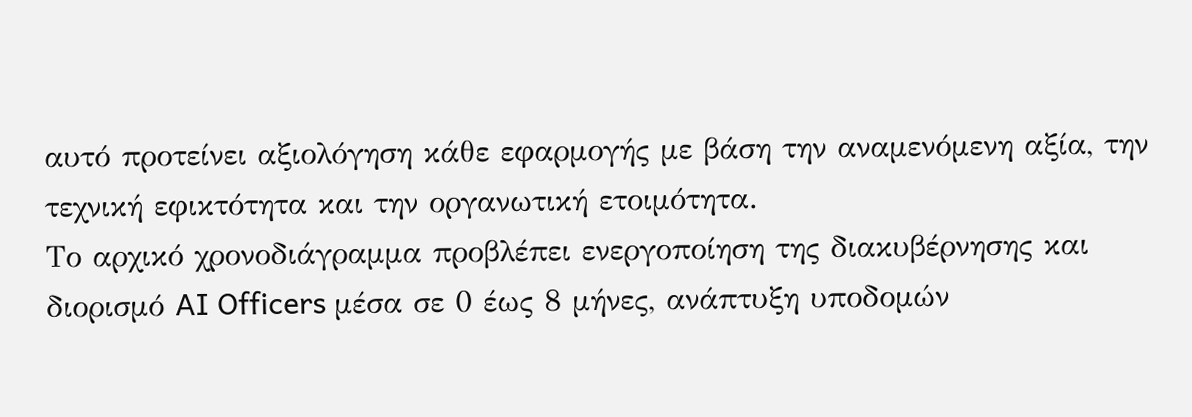αυτό προτείνει αξιολόγηση κάθε εφαρμογής με βάση την αναμενόμενη αξία, την τεχνική εφικτότητα και την οργανωτική ετοιμότητα.
Το αρχικό χρονοδιάγραμμα προβλέπει ενεργοποίηση της διακυβέρνησης και διορισμό AI Officers μέσα σε 0 έως 8 μήνες, ανάπτυξη υποδομών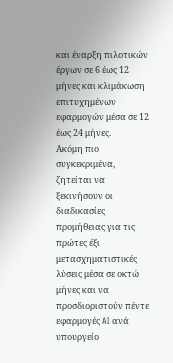και έναρξη πιλοτικών έργων σε 6 έως 12 μήνες και κλιμάκωση επιτυχημένων εφαρμογών μέσα σε 12 έως 24 μήνες.
Ακόμη πιο συγκεκριμένα, ζητείται να ξεκινήσουν οι διαδικασίες προμήθειας για τις πρώτες έξι μετασχηματιστικές λύσεις μέσα σε οκτώ μήνες και να προσδιοριστούν πέντε εφαρμογές AI ανά υπουργείο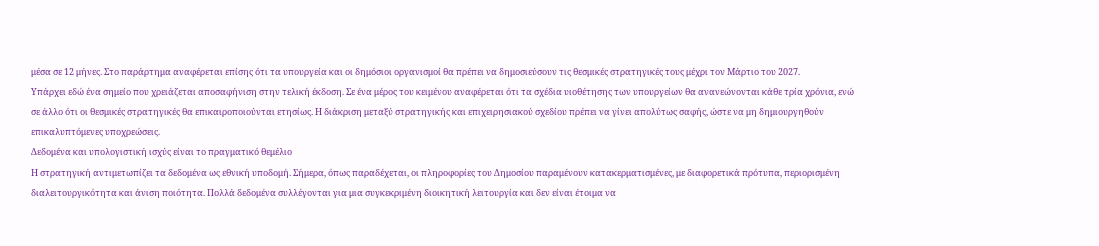μέσα σε 12 μήνες. Στο παράρτημα αναφέρεται επίσης ότι τα υπουργεία και οι δημόσιοι οργανισμοί θα πρέπει να δημοσιεύσουν τις θεσμικές στρατηγικές τους μέχρι τον Μάρτιο του 2027.
Υπάρχει εδώ ένα σημείο που χρειάζεται αποσαφήνιση στην τελική έκδοση. Σε ένα μέρος του κειμένου αναφέρεται ότι τα σχέδια υιοθέτησης των υπουργείων θα ανανεώνονται κάθε τρία χρόνια, ενώ σε άλλο ότι οι θεσμικές στρατηγικές θα επικαιροποιούνται ετησίως. Η διάκριση μεταξύ στρατηγικής και επιχειρησιακού σχεδίου πρέπει να γίνει απολύτως σαφής, ώστε να μη δημιουργηθούν επικαλυπτόμενες υποχρεώσεις.
Δεδομένα και υπολογιστική ισχύς είναι το πραγματικό θεμέλιο
Η στρατηγική αντιμετωπίζει τα δεδομένα ως εθνική υποδομή. Σήμερα, όπως παραδέχεται, οι πληροφορίες του Δημοσίου παραμένουν κατακερματισμένες, με διαφορετικά πρότυπα, περιορισμένη διαλειτουργικότητα και άνιση ποιότητα. Πολλά δεδομένα συλλέγονται για μια συγκεκριμένη διοικητική λειτουργία και δεν είναι έτοιμα να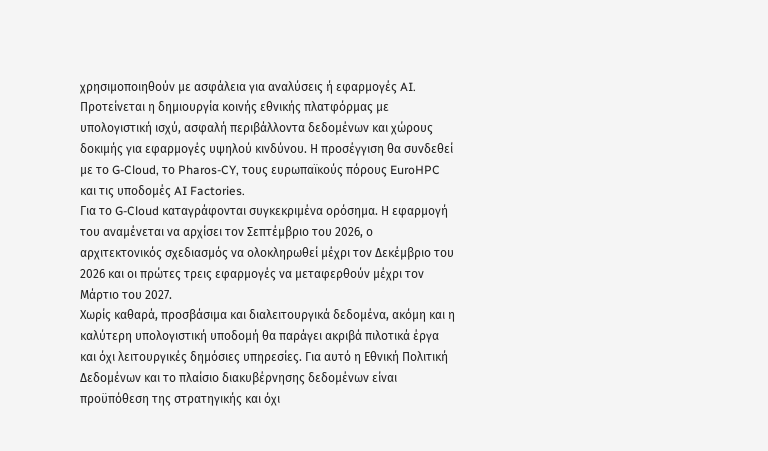χρησιμοποιηθούν με ασφάλεια για αναλύσεις ή εφαρμογές AI.
Προτείνεται η δημιουργία κοινής εθνικής πλατφόρμας με υπολογιστική ισχύ, ασφαλή περιβάλλοντα δεδομένων και χώρους δοκιμής για εφαρμογές υψηλού κινδύνου. Η προσέγγιση θα συνδεθεί με το G-Cloud, το Pharos-CY, τους ευρωπαϊκούς πόρους EuroHPC και τις υποδομές AI Factories.
Για το G-Cloud καταγράφονται συγκεκριμένα ορόσημα. Η εφαρμογή του αναμένεται να αρχίσει τον Σεπτέμβριο του 2026, ο αρχιτεκτονικός σχεδιασμός να ολοκληρωθεί μέχρι τον Δεκέμβριο του 2026 και οι πρώτες τρεις εφαρμογές να μεταφερθούν μέχρι τον Μάρτιο του 2027.
Χωρίς καθαρά, προσβάσιμα και διαλειτουργικά δεδομένα, ακόμη και η καλύτερη υπολογιστική υποδομή θα παράγει ακριβά πιλοτικά έργα και όχι λειτουργικές δημόσιες υπηρεσίες. Για αυτό η Εθνική Πολιτική Δεδομένων και το πλαίσιο διακυβέρνησης δεδομένων είναι προϋπόθεση της στρατηγικής και όχι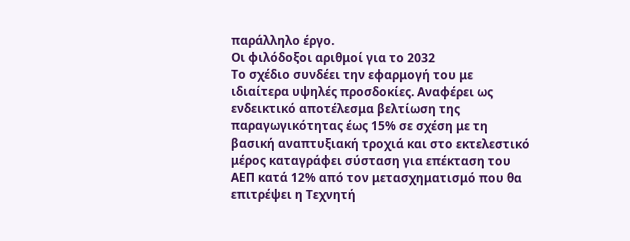παράλληλο έργο.
Οι φιλόδοξοι αριθμοί για το 2032
Το σχέδιο συνδέει την εφαρμογή του με ιδιαίτερα υψηλές προσδοκίες. Αναφέρει ως ενδεικτικό αποτέλεσμα βελτίωση της παραγωγικότητας έως 15% σε σχέση με τη βασική αναπτυξιακή τροχιά και στο εκτελεστικό μέρος καταγράφει σύσταση για επέκταση του ΑΕΠ κατά 12% από τον μετασχηματισμό που θα επιτρέψει η Τεχνητή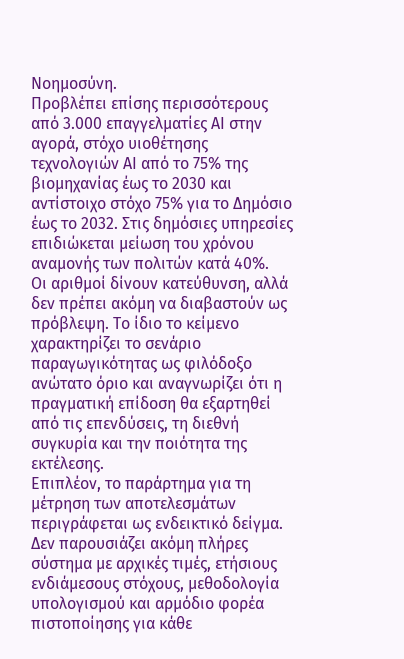Νοημοσύνη.
Προβλέπει επίσης περισσότερους από 3.000 επαγγελματίες AI στην αγορά, στόχο υιοθέτησης τεχνολογιών AI από το 75% της βιομηχανίας έως το 2030 και αντίστοιχο στόχο 75% για το Δημόσιο έως το 2032. Στις δημόσιες υπηρεσίες επιδιώκεται μείωση του χρόνου αναμονής των πολιτών κατά 40%.
Οι αριθμοί δίνουν κατεύθυνση, αλλά δεν πρέπει ακόμη να διαβαστούν ως πρόβλεψη. Το ίδιο το κείμενο χαρακτηρίζει το σενάριο παραγωγικότητας ως φιλόδοξο ανώτατο όριο και αναγνωρίζει ότι η πραγματική επίδοση θα εξαρτηθεί από τις επενδύσεις, τη διεθνή συγκυρία και την ποιότητα της εκτέλεσης.
Επιπλέον, το παράρτημα για τη μέτρηση των αποτελεσμάτων περιγράφεται ως ενδεικτικό δείγμα. Δεν παρουσιάζει ακόμη πλήρες σύστημα με αρχικές τιμές, ετήσιους ενδιάμεσους στόχους, μεθοδολογία υπολογισμού και αρμόδιο φορέα πιστοποίησης για κάθε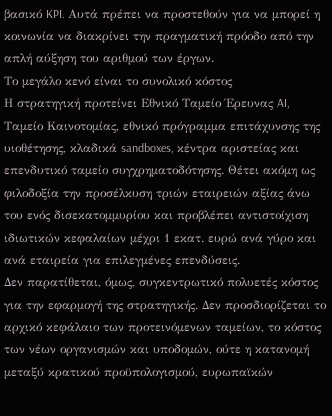βασικό KPI. Αυτά πρέπει να προστεθούν για να μπορεί η κοινωνία να διακρίνει την πραγματική πρόοδο από την απλή αύξηση του αριθμού των έργων.
Το μεγάλο κενό είναι το συνολικό κόστος
Η στρατηγική προτείνει Εθνικό Ταμείο Έρευνας AI, Ταμείο Καινοτομίας, εθνικό πρόγραμμα επιτάχυνσης της υιοθέτησης, κλαδικά sandboxes, κέντρα αριστείας και επενδυτικό ταμείο συγχρηματοδότησης. Θέτει ακόμη ως φιλοδοξία την προσέλκυση τριών εταιρειών αξίας άνω του ενός δισεκατομμυρίου και προβλέπει αντιστοίχιση ιδιωτικών κεφαλαίων μέχρι 1 εκατ. ευρώ ανά γύρο και ανά εταιρεία για επιλεγμένες επενδύσεις.
Δεν παρατίθεται, όμως, συγκεντρωτικό πολυετές κόστος για την εφαρμογή της στρατηγικής. Δεν προσδιορίζεται το αρχικό κεφάλαιο των προτεινόμενων ταμείων, το κόστος των νέων οργανισμών και υποδομών, ούτε η κατανομή μεταξύ κρατικού προϋπολογισμού, ευρωπαϊκών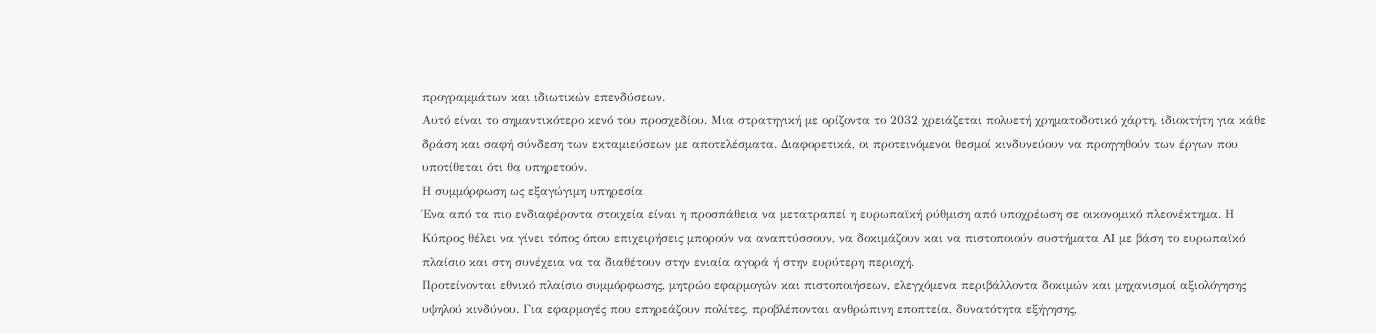προγραμμάτων και ιδιωτικών επενδύσεων.
Αυτό είναι το σημαντικότερο κενό του προσχεδίου. Μια στρατηγική με ορίζοντα το 2032 χρειάζεται πολυετή χρηματοδοτικό χάρτη, ιδιοκτήτη για κάθε δράση και σαφή σύνδεση των εκταμιεύσεων με αποτελέσματα. Διαφορετικά, οι προτεινόμενοι θεσμοί κινδυνεύουν να προηγηθούν των έργων που υποτίθεται ότι θα υπηρετούν.
Η συμμόρφωση ως εξαγώγιμη υπηρεσία
Ένα από τα πιο ενδιαφέροντα στοιχεία είναι η προσπάθεια να μετατραπεί η ευρωπαϊκή ρύθμιση από υποχρέωση σε οικονομικό πλεονέκτημα. Η Κύπρος θέλει να γίνει τόπος όπου επιχειρήσεις μπορούν να αναπτύσσουν, να δοκιμάζουν και να πιστοποιούν συστήματα AI με βάση το ευρωπαϊκό πλαίσιο και στη συνέχεια να τα διαθέτουν στην ενιαία αγορά ή στην ευρύτερη περιοχή.
Προτείνονται εθνικό πλαίσιο συμμόρφωσης, μητρώο εφαρμογών και πιστοποιήσεων, ελεγχόμενα περιβάλλοντα δοκιμών και μηχανισμοί αξιολόγησης υψηλού κινδύνου. Για εφαρμογές που επηρεάζουν πολίτες, προβλέπονται ανθρώπινη εποπτεία, δυνατότητα εξήγησης,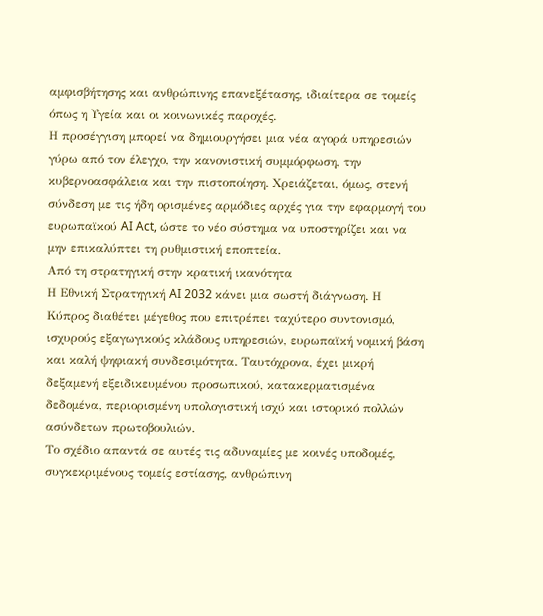αμφισβήτησης και ανθρώπινης επανεξέτασης, ιδιαίτερα σε τομείς όπως η Υγεία και οι κοινωνικές παροχές.
Η προσέγγιση μπορεί να δημιουργήσει μια νέα αγορά υπηρεσιών γύρω από τον έλεγχο, την κανονιστική συμμόρφωση, την κυβερνοασφάλεια και την πιστοποίηση. Χρειάζεται, όμως, στενή σύνδεση με τις ήδη ορισμένες αρμόδιες αρχές για την εφαρμογή του ευρωπαϊκού AI Act, ώστε το νέο σύστημα να υποστηρίζει και να μην επικαλύπτει τη ρυθμιστική εποπτεία.
Από τη στρατηγική στην κρατική ικανότητα
Η Εθνική Στρατηγική AI 2032 κάνει μια σωστή διάγνωση. Η Κύπρος διαθέτει μέγεθος που επιτρέπει ταχύτερο συντονισμό, ισχυρούς εξαγωγικούς κλάδους υπηρεσιών, ευρωπαϊκή νομική βάση και καλή ψηφιακή συνδεσιμότητα. Ταυτόχρονα, έχει μικρή δεξαμενή εξειδικευμένου προσωπικού, κατακερματισμένα δεδομένα, περιορισμένη υπολογιστική ισχύ και ιστορικό πολλών ασύνδετων πρωτοβουλιών.
Το σχέδιο απαντά σε αυτές τις αδυναμίες με κοινές υποδομές, συγκεκριμένους τομείς εστίασης, ανθρώπινη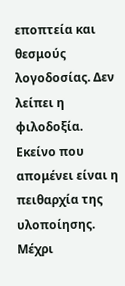εποπτεία και θεσμούς λογοδοσίας. Δεν λείπει η φιλοδοξία. Εκείνο που απομένει είναι η πειθαρχία της υλοποίησης.
Μέχρι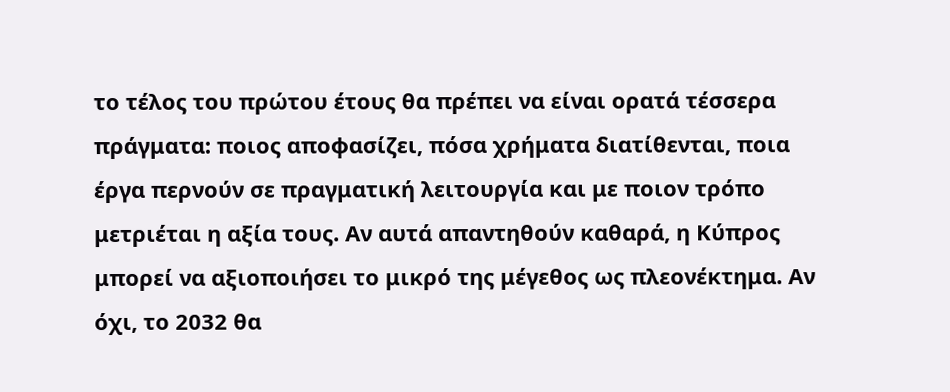το τέλος του πρώτου έτους θα πρέπει να είναι ορατά τέσσερα πράγματα: ποιος αποφασίζει, πόσα χρήματα διατίθενται, ποια έργα περνούν σε πραγματική λειτουργία και με ποιον τρόπο μετριέται η αξία τους. Αν αυτά απαντηθούν καθαρά, η Κύπρος μπορεί να αξιοποιήσει το μικρό της μέγεθος ως πλεονέκτημα. Αν όχι, το 2032 θα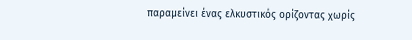παραμείνει ένας ελκυστικός ορίζοντας χωρίς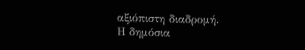αξιόπιστη διαδρομή.
Η δημόσια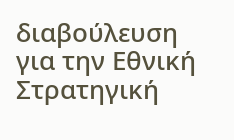διαβούλευση για την Εθνική Στρατηγική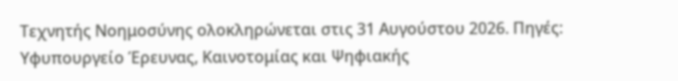Τεχνητής Νοημοσύνης ολοκληρώνεται στις 31 Αυγούστου 2026. Πηγές: Υφυπουργείο Έρευνας, Καινοτομίας και Ψηφιακής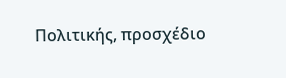Πολιτικής, προσχέδιο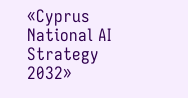«Cyprus National AI Strategy 2032»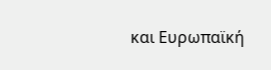και Ευρωπαϊκή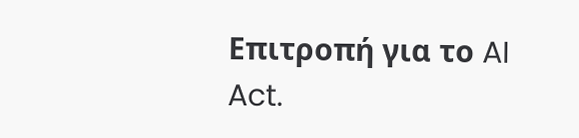Επιτροπή για το AI Act.